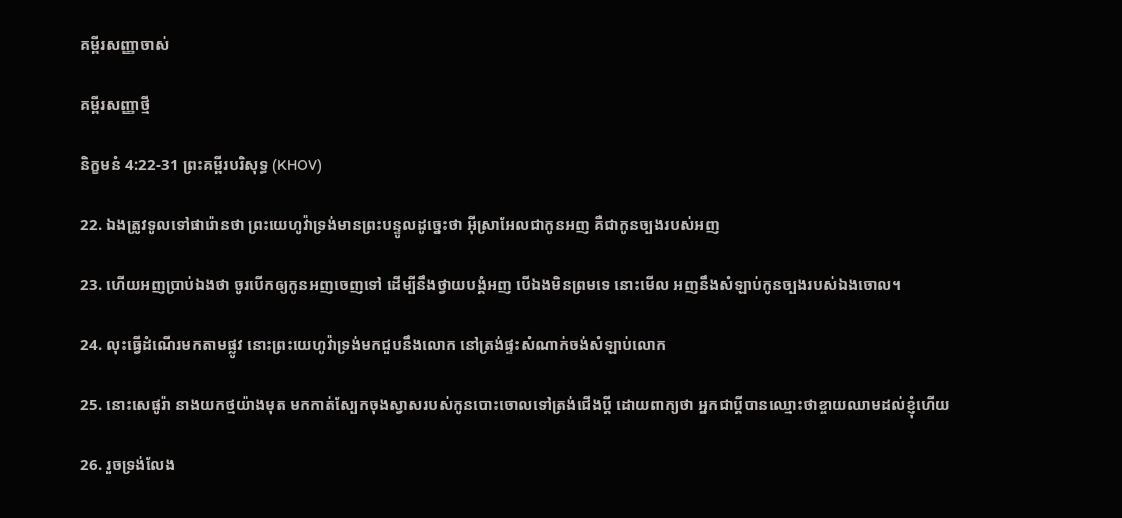គម្ពីរសញ្ញាចាស់

គម្ពីរសញ្ញាថ្មី

និក្ខមនំ 4:22-31 ព្រះគម្ពីរបរិសុទ្ធ (KHOV)

22. ឯងត្រូវទូលទៅផារ៉ោនថា ព្រះ‌យេហូវ៉ាទ្រង់មានព្រះ‌បន្ទូលដូច្នេះថា អ៊ីស្រា‌អែលជាកូនអញ គឺជាកូនច្បងរបស់អញ

23. ហើយអញប្រាប់ឯងថា ចូរបើកឲ្យកូនអញចេញទៅ ដើម្បីនឹងថ្វាយ‌បង្គំអញ បើឯងមិនព្រមទេ នោះមើល អញនឹងសំឡាប់កូនច្បងរបស់ឯងចោល។

24. លុះធ្វើដំណើរមកតាមផ្លូវ នោះព្រះ‌យេហូវ៉ាទ្រង់មកជួបនឹងលោក នៅត្រង់ផ្ទះសំណាក់ចង់សំឡាប់លោក

25. នោះសេផូរ៉ា នាងយកថ្មយ៉ាងមុត មកកាត់ស្បែកចុងស្វាសរបស់កូនបោះចោលទៅត្រង់ជើងប្ដី ដោយពាក្យថា អ្នកជាប្ដីបានឈ្មោះថាខ្ចាយឈាមដល់ខ្ញុំហើយ

26. រួចទ្រង់លែង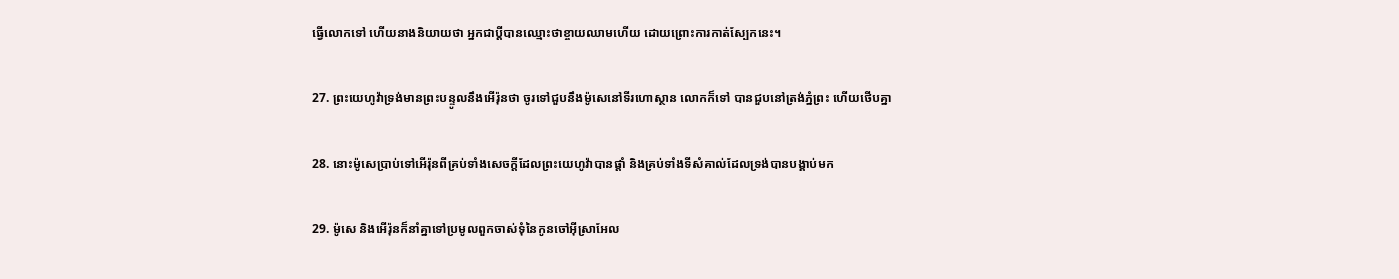ធ្វើលោកទៅ ហើយនាងនិយាយថា អ្នកជាប្ដីបានឈ្មោះថាខ្ចាយឈាមហើយ ដោយព្រោះការកាត់ស្បែកនេះ។

27. ព្រះ‌យេហូវ៉ាទ្រង់មានព្រះ‌បន្ទូលនឹងអើរ៉ុនថា ចូរទៅជួបនឹងម៉ូសេនៅទីរហោ‌ស្ថាន លោកក៏ទៅ បានជួបនៅត្រង់ភ្នំព្រះ ហើយថើបគ្នា

28. នោះម៉ូសេប្រាប់ទៅអើរ៉ុនពីគ្រប់ទាំងសេចក្ដីដែលព្រះ‌យេហូវ៉ាបានផ្តាំ និងគ្រប់ទាំងទីសំគាល់ដែលទ្រង់បានបង្គាប់មក

29. ម៉ូសេ និងអើរ៉ុនក៏នាំគ្នាទៅប្រមូលពួកចាស់‌ទុំនៃកូនចៅអ៊ីស្រា‌អែល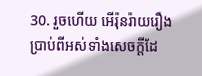30. រួចហើយ អើរ៉ុនរ៉ាយ‌រឿងប្រាប់ពីអស់ទាំងសេចក្ដីដែ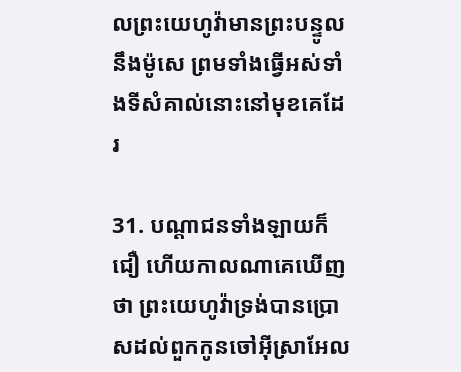លព្រះ‌យេហូវ៉ាមានព្រះ‌បន្ទូលនឹងម៉ូសេ ព្រមទាំងធ្វើអស់ទាំងទីសំគាល់នោះនៅមុខគេដែរ

31. បណ្តា‌ជនទាំង‌ឡាយក៏ជឿ ហើយកាលណាគេឃើញថា ព្រះ‌យេហូវ៉ាទ្រង់បានប្រោសដល់ពួកកូនចៅអ៊ីស្រា‌អែល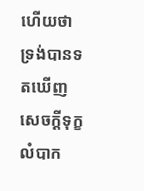ហើយថា ទ្រង់បានទតឃើញសេចក្ដីទុក្ខលំបាក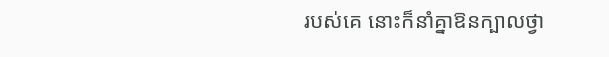របស់គេ នោះក៏នាំគ្នាឱនក្បាលថ្វា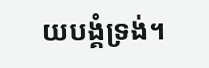យ‌បង្គំទ្រង់។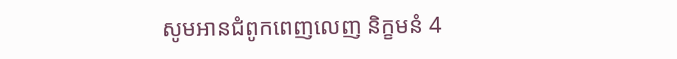សូមអានជំពូកពេញលេញ និក្ខមនំ 4